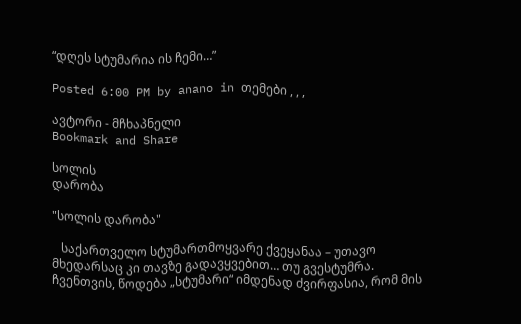“დღეს სტუმარია ის ჩემი…”

Posted 6:00 PM by anano in თემები , , ,

ავტორი - მჩხაპნელი
Bookmark and Share

სოლის
დარობა

"სოლის დარობა"

   საქართველო სტუმართმოყვარე ქვეყანაა – უთავო მხედარსაც კი თავზე გადავყვებით… თუ გვესტუმრა. ჩვენთვის, წოდება „სტუმარი“ იმდენად ძვირფასია, რომ მის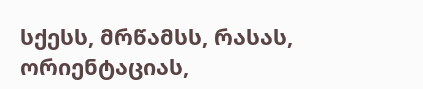სქესს, მრწამსს, რასას, ორიენტაციას,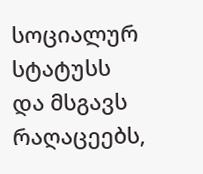სოციალურ სტატუსს და მსგავს რაღაცეებს,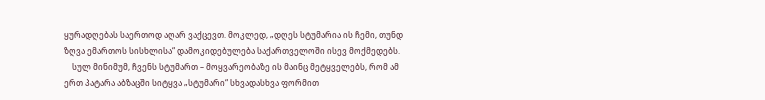ყურადღებას საერთოდ აღარ ვაქცევთ. მოკლედ, „დღეს სტუმარია ის ჩემი, თუნდ ზღვა ემართოს სისხლისა“ დამოკიდებულება საქართველოში ისევ მოქმედებს.
    სულ მინიმუმ, ჩვენს სტუმართ – მოყვარეობაზე ის მაინც მეტყველებს, რომ ამ ერთ პატარა აბზაცში სიტყვა „სტუმარი“ სხვადასხვა ფორმით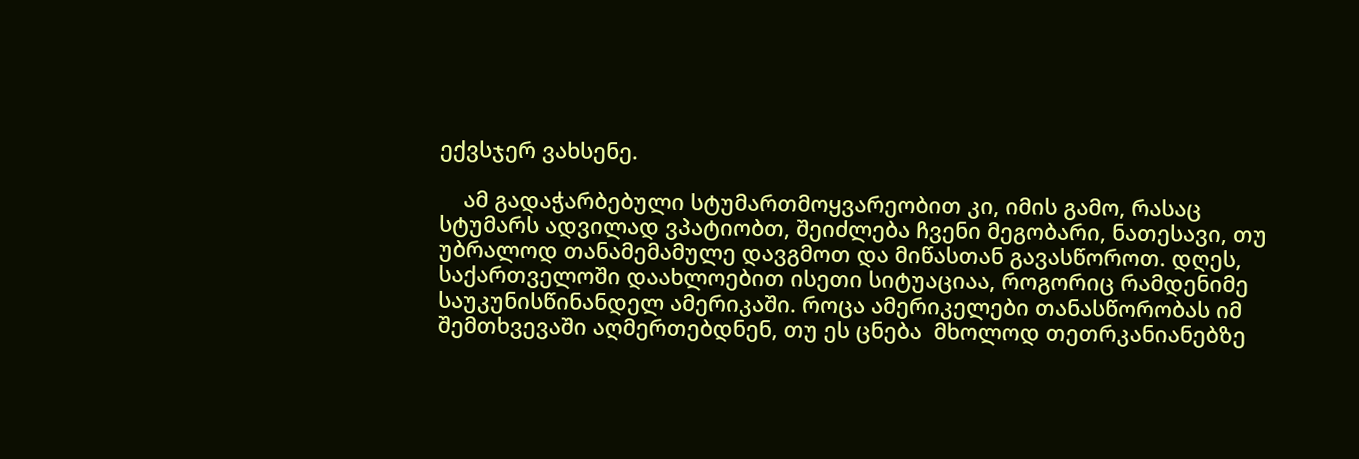ექვსჯერ ვახსენე.

    ამ გადაჭარბებული სტუმართმოყვარეობით კი, იმის გამო, რასაც სტუმარს ადვილად ვპატიობთ, შეიძლება ჩვენი მეგობარი, ნათესავი, თუ უბრალოდ თანამემამულე დავგმოთ და მიწასთან გავასწოროთ. დღეს, საქართველოში დაახლოებით ისეთი სიტუაციაა, როგორიც რამდენიმე საუკუნისწინანდელ ამერიკაში. როცა ამერიკელები თანასწორობას იმ შემთხვევაში აღმერთებდნენ, თუ ეს ცნება  მხოლოდ თეთრკანიანებზე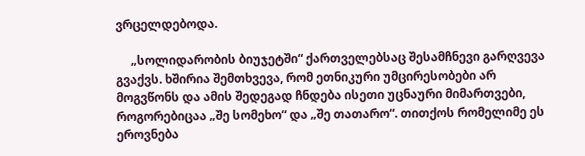ვრცელდებოდა.

     „სოლიდარობის ბიუჯეტში“ ქართველებსაც შესამჩნევი გარღვევა გვაქვს. ხშირია შემთხვევა, რომ ეთნიკური უმცირესობები არ მოგვწონს და ამის შედეგად ჩნდება ისეთი უცნაური მიმართვები, როგორებიცაა „შე სომეხო“ და „შე თათარო“. თითქოს რომელიმე ეს ეროვნება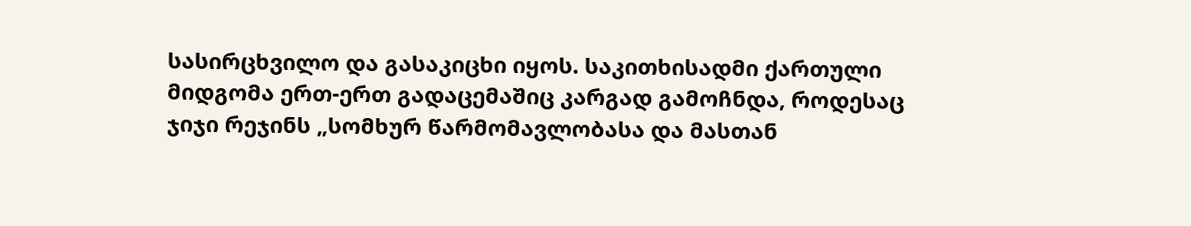სასირცხვილო და გასაკიცხი იყოს. საკითხისადმი ქართული მიდგომა ერთ-ერთ გადაცემაშიც კარგად გამოჩნდა, როდესაც  ჯიჯი რეჯინს „სომხურ წარმომავლობასა და მასთან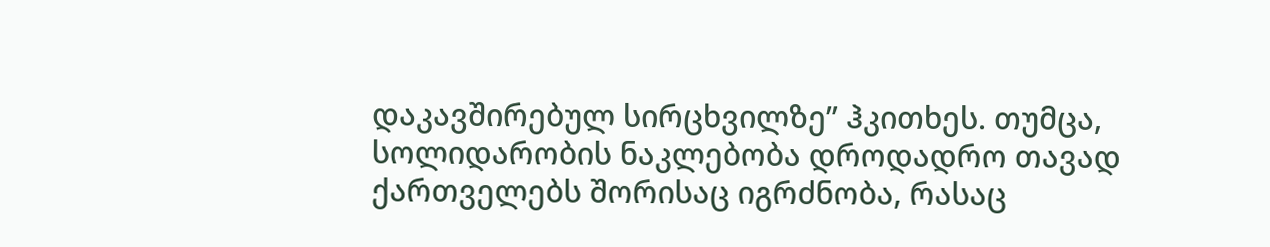დაკავშირებულ სირცხვილზე” ჰკითხეს. თუმცა, სოლიდარობის ნაკლებობა დროდადრო თავად ქართველებს შორისაც იგრძნობა, რასაც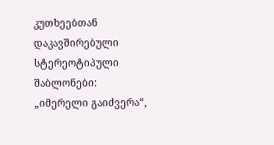კუთხეებთან დაკავშირებული სტერეოტიპული შაბლონები: „იმერელი გაიძვერა“,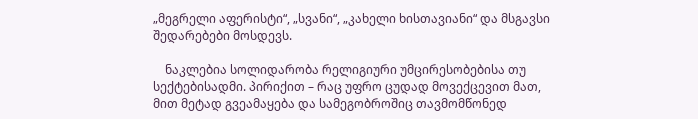„მეგრელი აფერისტი“, „სვანი“, „კახელი ხისთავიანი“ და მსგავსი შედარებები მოსდევს.

    ნაკლებია სოლიდარობა რელიგიური უმცირესობებისა თუ სექტებისადმი. პირიქით – რაც უფრო ცუდად მოვექცევით მათ, მით მეტად გვეამაყება და სამეგობროშიც თავმომწონედ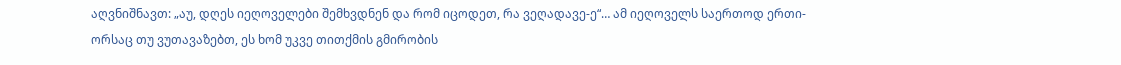აღვნიშნავთ: „აუ, დღეს იეღოველები შემხვდნენ და რომ იცოდეთ, რა ვეღადავე-ე“… ამ იეღოველს საერთოდ ერთი-ორსაც თუ ვუთავაზებთ, ეს ხომ უკვე თითქმის გმირობის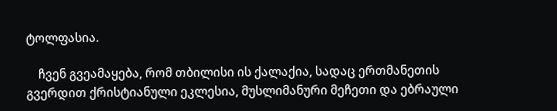ტოლფასია.

    ჩვენ გვეამაყება, რომ თბილისი ის ქალაქია, სადაც ერთმანეთის გვერდით ქრისტიანული ეკლესია, მუსლიმანური მეჩეთი და ებრაული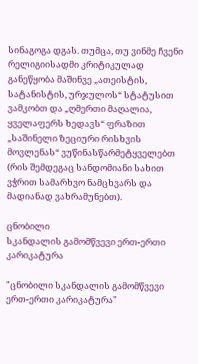სინაგოგა დგას. თუმცა, თუ ვინმე ჩვენი რელიგიისადმი კრიტიკულად განეწყობა მაშინვე „ათეისტის, სატანისტის, ურჯულოს“ სტატუსით ვამკობთ და „ღმერთი მაღალია, ყველაფერს ხედავს“ ფრაზით „საშინელი ზეციური რისხვის მოვლენას“ ვუწინასწარმეტყველებთ (რის შემდეგაც სანდომიანი სახით ვჭრით სამარხვო ნამცხვარს და მადიანად ვახრამუნებთ).

ცნობილი
სკანდალის გამომწვევი ერთ-ერთი კარიკატურა

"ცნობილი სკანდალის გამომწვევი ერთ-ერთი კარიკატურა"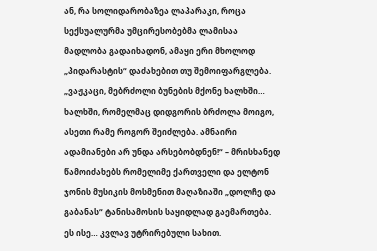ან, რა სოლიდარობაზეა ლაპარაკი, როცა სექსუალურმა უმცირესობებმა ლამისაა მადლობა გადაიხადონ, ამაყი ერი მხოლოდ „პიდარასტის“ დაძახებით თუ შემოიფარგლება. „ვაჟკაცი, მებრძოლი ბუნების მქონე ხალხში… ხალხში, რომელმაც დიდგორის ბრძოლა მოიგო, ასეთი რამე როგორ შეიძლება. ამნაირი ადამიანები არ უნდა არსებობდნენ!“ – მრისხანედ წამოიძახებს რომელიმე ქართველი და ელტონ ჯონის მუსიკის მოსმენით მაღაზიაში „დოლჩე და გაბანას“ ტანისამოსის საყიდლად გაემართება. ეს ისე… კვლავ უტრირებული სახით.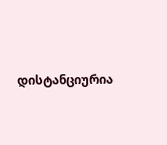დისტანციურია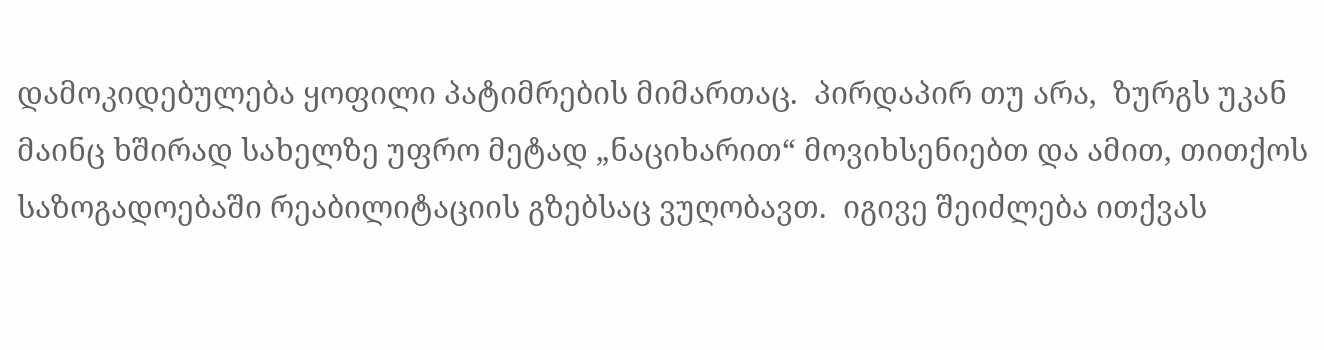დამოკიდებულება ყოფილი პატიმრების მიმართაც.  პირდაპირ თუ არა,  ზურგს უკან მაინც ხშირად სახელზე უფრო მეტად „ნაციხარით“ მოვიხსენიებთ და ამით, თითქოს საზოგადოებაში რეაბილიტაციის გზებსაც ვუღობავთ.  იგივე შეიძლება ითქვას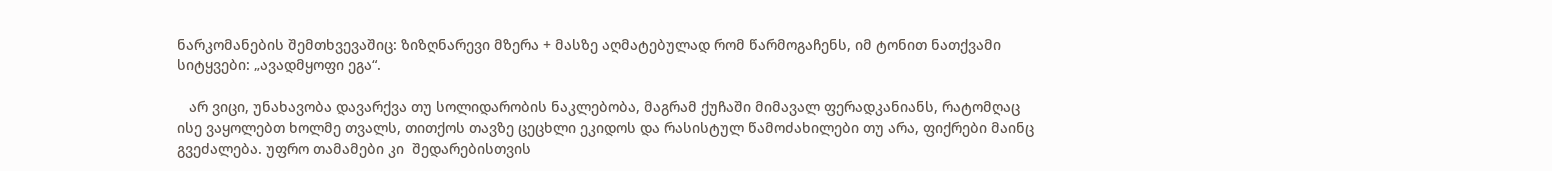ნარკომანების შემთხვევაშიც: ზიზღნარევი მზერა + მასზე აღმატებულად რომ წარმოგაჩენს, იმ ტონით ნათქვამი სიტყვები: „ავადმყოფი ეგა“.

   არ ვიცი, უნახავობა დავარქვა თუ სოლიდარობის ნაკლებობა, მაგრამ ქუჩაში მიმავალ ფერადკანიანს, რატომღაც ისე ვაყოლებთ ხოლმე თვალს, თითქოს თავზე ცეცხლი ეკიდოს და რასისტულ წამოძახილები თუ არა, ფიქრები მაინც გვეძალება. უფრო თამამები კი  შედარებისთვის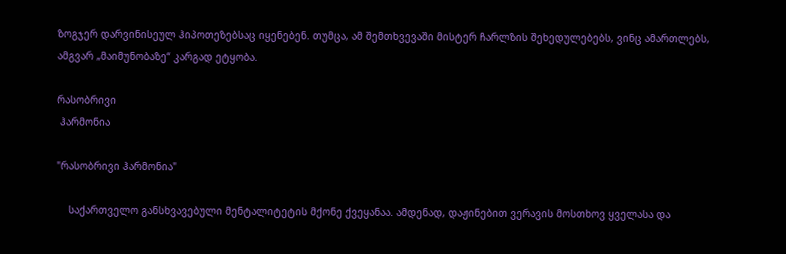ზოგჯერ დარვინისეულ ჰიპოთეზებსაც იყენებენ. თუმცა, ამ შემთხვევაში მისტერ ჩარლზის შეხედულებებს, ვინც ამართლებს, ამგვარ „მაიმუნობაზე“ კარგად ეტყობა.

რასობრივი
 ჰარმონია

"რასობრივი ჰარმონია"

    საქართველო განსხვავებული მენტალიტეტის მქონე ქვეყანაა. ამდენად, დაჟინებით ვერავის მოსთხოვ ყველასა და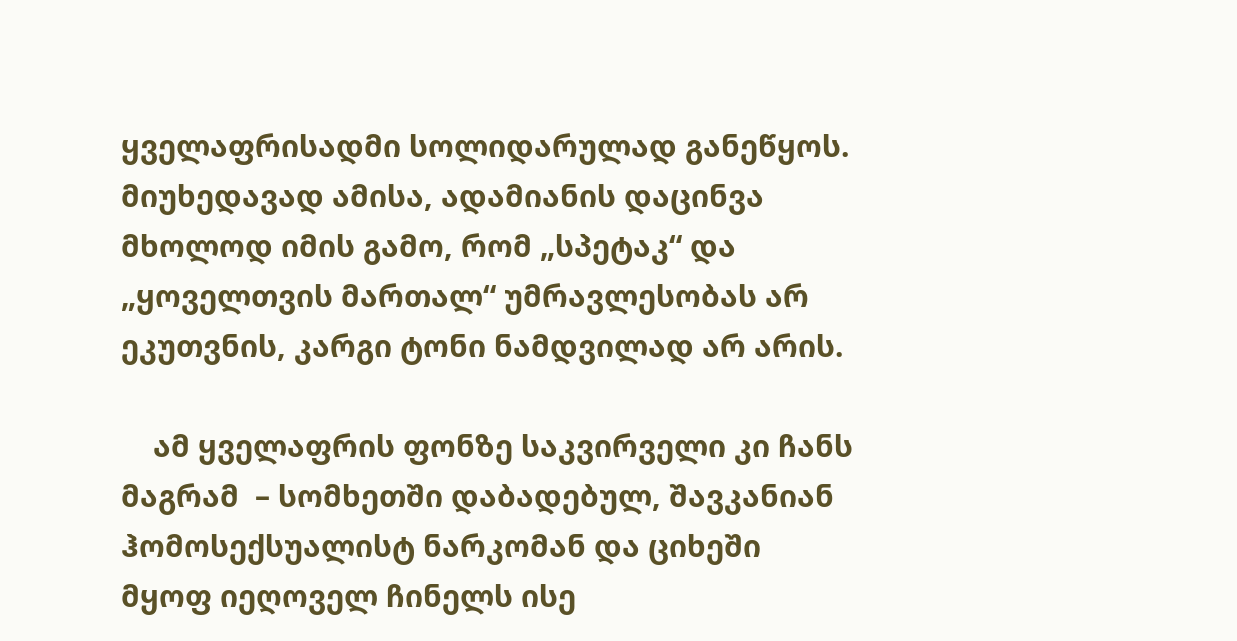ყველაფრისადმი სოლიდარულად განეწყოს. მიუხედავად ამისა, ადამიანის დაცინვა მხოლოდ იმის გამო, რომ „სპეტაკ“ და „ყოველთვის მართალ“ უმრავლესობას არ ეკუთვნის, კარგი ტონი ნამდვილად არ არის.

    ამ ყველაფრის ფონზე საკვირველი კი ჩანს მაგრამ  – სომხეთში დაბადებულ, შავკანიან ჰომოსექსუალისტ ნარკომან და ციხეში მყოფ იეღოველ ჩინელს ისე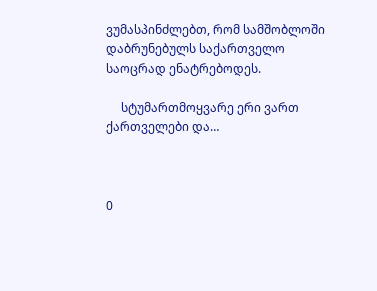ვუმასპინძლებთ, რომ სამშობლოში დაბრუნებულს საქართველო საოცრად ენატრებოდეს.

     სტუმართმოყვარე ერი ვართ ქართველები და…



0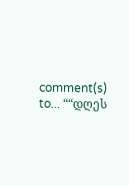comment(s) to... ““დღეს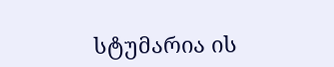სტუმარია ის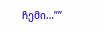ჩემი…””